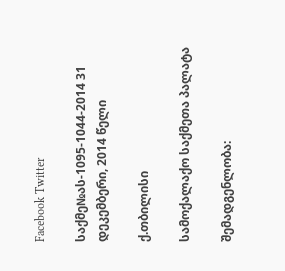Facebook Twitter

საქმე№ას-1095-1044-2014 31 დეკემბერი, 2014 წელი

ქ.თბილისი

სამოქალაქო საქმეთა პალატა

შემადგენლობა: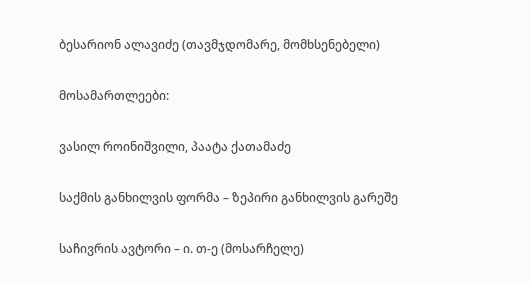ბესარიონ ალავიძე (თავმჯდომარე, მომხსენებელი)

მოსამართლეები:

ვასილ როინიშვილი, პაატა ქათამაძე

საქმის განხილვის ფორმა – ზეპირი განხილვის გარეშე

საჩივრის ავტორი – ი. თ-ე (მოსარჩელე)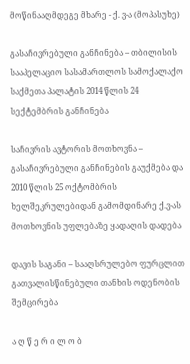მოწინააღმდეგე მხარე - ქ. ვ-ა (მოპასუხე)

გასაჩივრებული განჩინება – თბილისის სააპელაციო სასამართლოს სამოქალაქო საქმეთა პალატის 2014 წლის 24 სექტემბრის განჩინება

საჩივრის ავტორის მოთხოვნა – გასაჩივრებული განჩინების გაუქმება და 2010 წლის 25 ოქტომბრის ხელშეკრულებიდან გამომდინარე ქ.ვ-ას მოთხოვნის უფლებაზე ყადაღის დადება

დავის საგანი – სააღსრულებო ფურცლით გათვალისწინებული თანხის ოდენობის შემცირება

ა ღ წ ე რ ი ლ ო ბ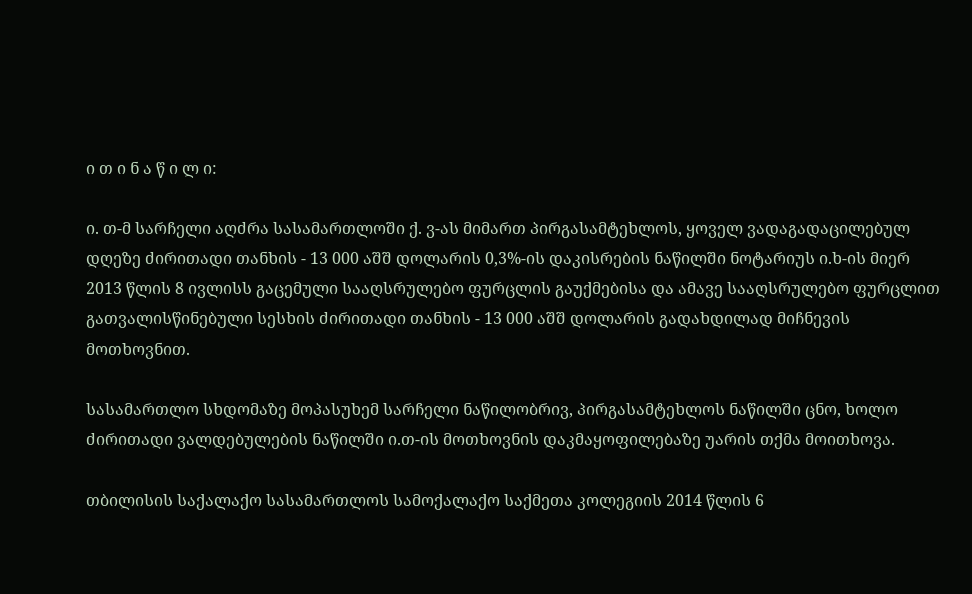ი თ ი ნ ა წ ი ლ ი:

ი. თ-მ სარჩელი აღძრა სასამართლოში ქ. ვ-ას მიმართ პირგასამტეხლოს, ყოველ ვადაგადაცილებულ დღეზე ძირითადი თანხის - 13 000 აშშ დოლარის 0,3%-ის დაკისრების ნაწილში ნოტარიუს ი.ხ-ის მიერ 2013 წლის 8 ივლისს გაცემული სააღსრულებო ფურცლის გაუქმებისა და ამავე სააღსრულებო ფურცლით გათვალისწინებული სესხის ძირითადი თანხის - 13 000 აშშ დოლარის გადახდილად მიჩნევის მოთხოვნით.

სასამართლო სხდომაზე მოპასუხემ სარჩელი ნაწილობრივ, პირგასამტეხლოს ნაწილში ცნო, ხოლო ძირითადი ვალდებულების ნაწილში ი.თ-ის მოთხოვნის დაკმაყოფილებაზე უარის თქმა მოითხოვა.

თბილისის საქალაქო სასამართლოს სამოქალაქო საქმეთა კოლეგიის 2014 წლის 6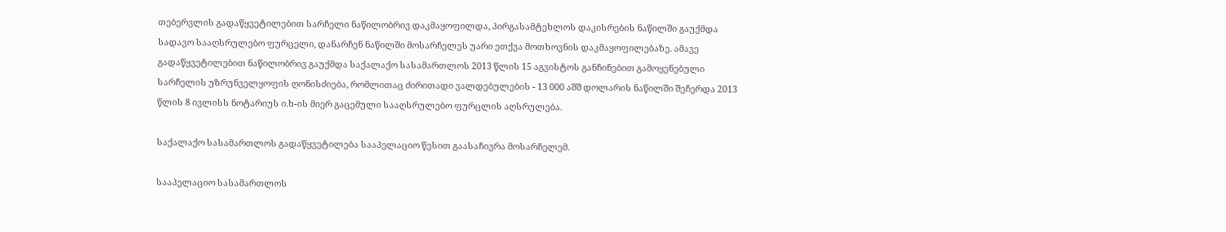თებერვლის გადაწყვეტილებით სარჩელი ნაწილობრივ დაკმაყოფილდა, პირგასამტეხლოს დაკისრების ნაწილში გაუქმდა სადავო სააღსრულებო ფურცელი, დანარჩენ ნაწილში მოსარჩელეს უარი ეთქვა მოთხოვნის დაკმაყოფილებაზე. ამავე გადაწყვეტილებით ნაწილობრივ გაუქმდა საქალაქო სასამართლოს 2013 წლის 15 აგვისტოს განჩინებით გამოყენებული სარჩელის უზრუნველყოფის ღონისძიება, რომლითაც ძირითადი ვალდებულების - 13 000 აშშ დოლარის ნაწილში შეჩერდა 2013 წლის 8 ივლისს ნოტარიუს ი.ხ-ის მიერ გაცემული სააღსრულებო ფურცლის აღსრულება.

საქალაქო სასამართლოს გადაწყვეტილება სააპელაციო წესით გაასაჩივრა მოსარჩელემ.

სააპელაციო სასამართლოს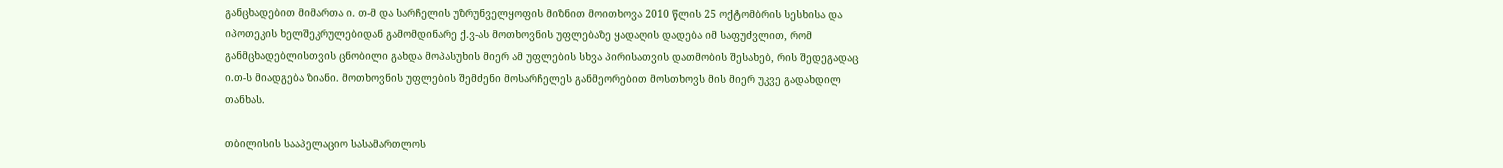განცხადებით მიმართა ი. თ-მ და სარჩელის უზრუნველყოფის მიზნით მოითხოვა 2010 წლის 25 ოქტომბრის სესხისა და იპოთეკის ხელშეკრულებიდან გამომდინარე ქ.ვ-ას მოთხოვნის უფლებაზე ყადაღის დადება იმ საფუძვლით, რომ განმცხადებლისთვის ცნობილი გახდა მოპასუხის მიერ ამ უფლების სხვა პირისათვის დათმობის შესახებ, რის შედეგადაც ი.თ-ს მიადგება ზიანი. მოთხოვნის უფლების შემძენი მოსარჩელეს განმეორებით მოსთხოვს მის მიერ უკვე გადახდილ თანხას.

თბილისის სააპელაციო სასამართლოს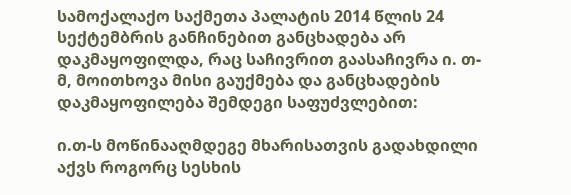სამოქალაქო საქმეთა პალატის 2014 წლის 24 სექტემბრის განჩინებით განცხადება არ დაკმაყოფილდა, რაც საჩივრით გაასაჩივრა ი. თ-მ, მოითხოვა მისი გაუქმება და განცხადების დაკმაყოფილება შემდეგი საფუძვლებით:

ი.თ-ს მოწინააღმდეგე მხარისათვის გადახდილი აქვს როგორც სესხის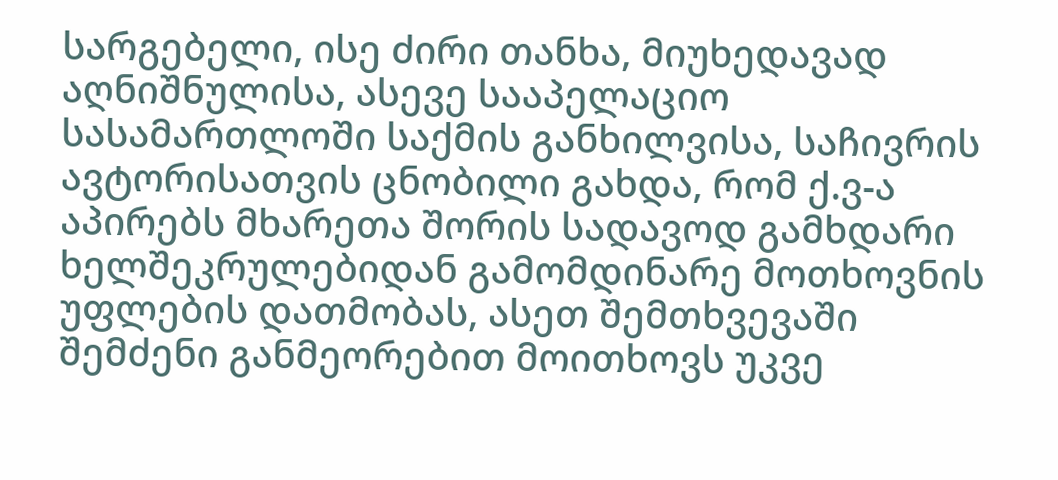სარგებელი, ისე ძირი თანხა, მიუხედავად აღნიშნულისა, ასევე სააპელაციო სასამართლოში საქმის განხილვისა, საჩივრის ავტორისათვის ცნობილი გახდა, რომ ქ.ვ-ა აპირებს მხარეთა შორის სადავოდ გამხდარი ხელშეკრულებიდან გამომდინარე მოთხოვნის უფლების დათმობას, ასეთ შემთხვევაში შემძენი განმეორებით მოითხოვს უკვე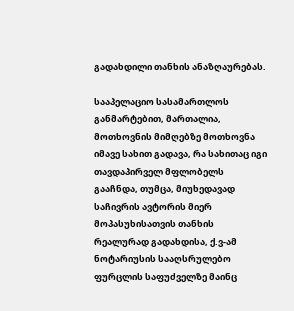გადახდილი თანხის ანაზღაურებას.

სააპელაციო სასამართლოს განმარტებით, მართალია, მოთხოვნის მიმღებზე მოთხოვნა იმავე სახით გადავა, რა სახითაც იგი თავდაპირველ მფლობელს გააჩნდა, თუმცა, მიუხედავად საჩივრის ავტორის მიერ მოპასუხისათვის თანხის რეალურად გადახდისა, ქ.ვ-ამ ნოტარიუსის სააღსრულებო ფურცლის საფუძველზე მაინც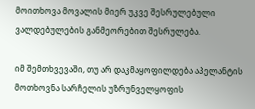მოითხოვა მოვალის მიერ უკვე შესრულებული ვალდებულების განმეორებით შესრულება.

იმ შემთხვევაში, თუ არ დაკმაყოფილდება აპელანტის მოთხოვნა სარჩელის უზრუნველყოფის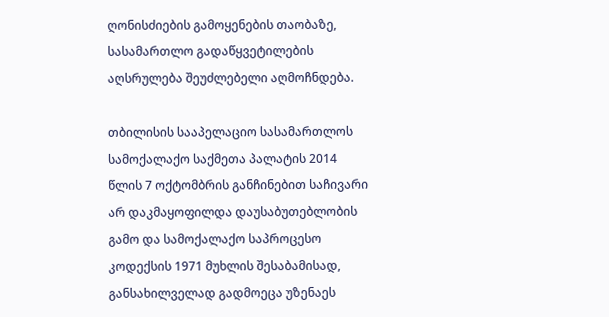ღონისძიების გამოყენების თაობაზე, სასამართლო გადაწყვეტილების აღსრულება შეუძლებელი აღმოჩნდება.

თბილისის სააპელაციო სასამართლოს სამოქალაქო საქმეთა პალატის 2014 წლის 7 ოქტომბრის განჩინებით საჩივარი არ დაკმაყოფილდა დაუსაბუთებლობის გამო და სამოქალაქო საპროცესო კოდექსის 1971 მუხლის შესაბამისად, განსახილველად გადმოეცა უზენაეს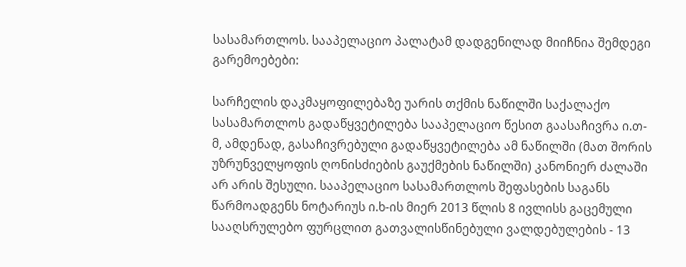სასამართლოს. სააპელაციო პალატამ დადგენილად მიიჩნია შემდეგი გარემოებები:

სარჩელის დაკმაყოფილებაზე უარის თქმის ნაწილში საქალაქო სასამართლოს გადაწყვეტილება სააპელაციო წესით გაასაჩივრა ი.თ-მ, ამდენად, გასაჩივრებული გადაწყვეტილება ამ ნაწილში (მათ შორის უზრუნველყოფის ღონისძიების გაუქმების ნაწილში) კანონიერ ძალაში არ არის შესული. სააპელაციო სასამართლოს შეფასების საგანს წარმოადგენს ნოტარიუს ი.ხ-ის მიერ 2013 წლის 8 ივლისს გაცემული სააღსრულებო ფურცლით გათვალისწინებული ვალდებულების - 13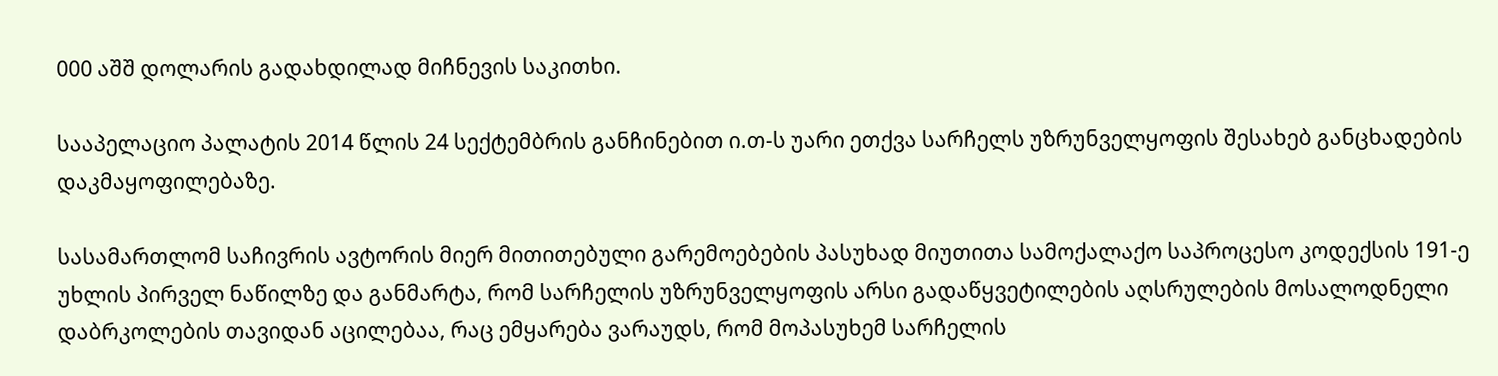000 აშშ დოლარის გადახდილად მიჩნევის საკითხი.

სააპელაციო პალატის 2014 წლის 24 სექტემბრის განჩინებით ი.თ-ს უარი ეთქვა სარჩელს უზრუნველყოფის შესახებ განცხადების დაკმაყოფილებაზე.

სასამართლომ საჩივრის ავტორის მიერ მითითებული გარემოებების პასუხად მიუთითა სამოქალაქო საპროცესო კოდექსის 191-ე უხლის პირველ ნაწილზე და განმარტა, რომ სარჩელის უზრუნველყოფის არსი გადაწყვეტილების აღსრულების მოსალოდნელი დაბრკოლების თავიდან აცილებაა, რაც ემყარება ვარაუდს, რომ მოპასუხემ სარჩელის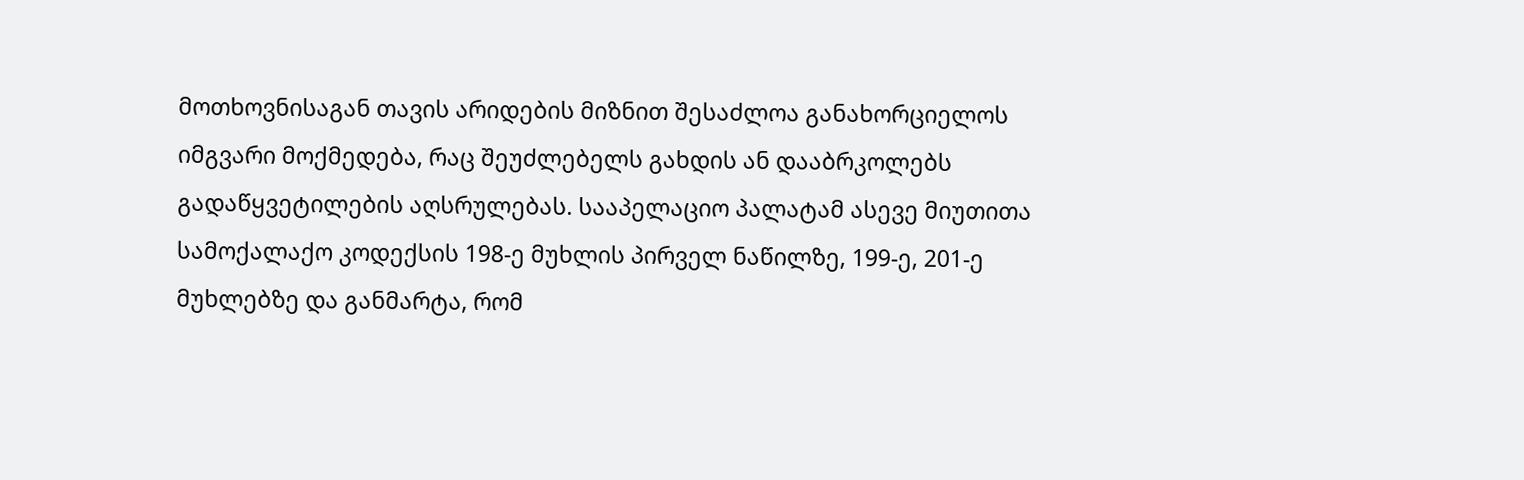მოთხოვნისაგან თავის არიდების მიზნით შესაძლოა განახორციელოს იმგვარი მოქმედება, რაც შეუძლებელს გახდის ან დააბრკოლებს გადაწყვეტილების აღსრულებას. სააპელაციო პალატამ ასევე მიუთითა სამოქალაქო კოდექსის 198-ე მუხლის პირველ ნაწილზე, 199-ე, 201-ე მუხლებზე და განმარტა, რომ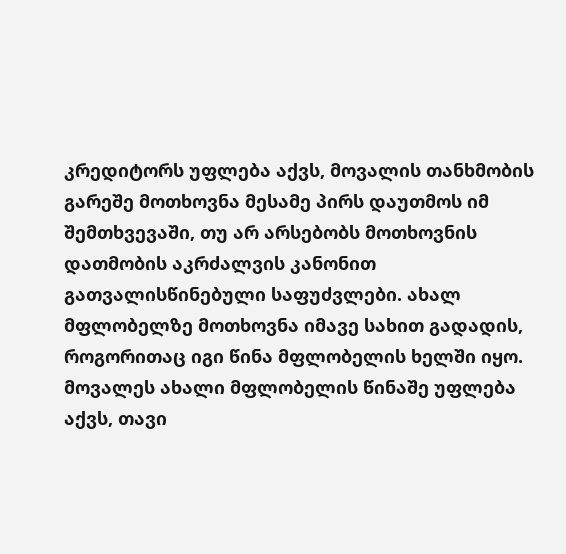კრედიტორს უფლება აქვს, მოვალის თანხმობის გარეშე მოთხოვნა მესამე პირს დაუთმოს იმ შემთხვევაში, თუ არ არსებობს მოთხოვნის დათმობის აკრძალვის კანონით გათვალისწინებული საფუძვლები. ახალ მფლობელზე მოთხოვნა იმავე სახით გადადის, როგორითაც იგი წინა მფლობელის ხელში იყო. მოვალეს ახალი მფლობელის წინაშე უფლება აქვს, თავი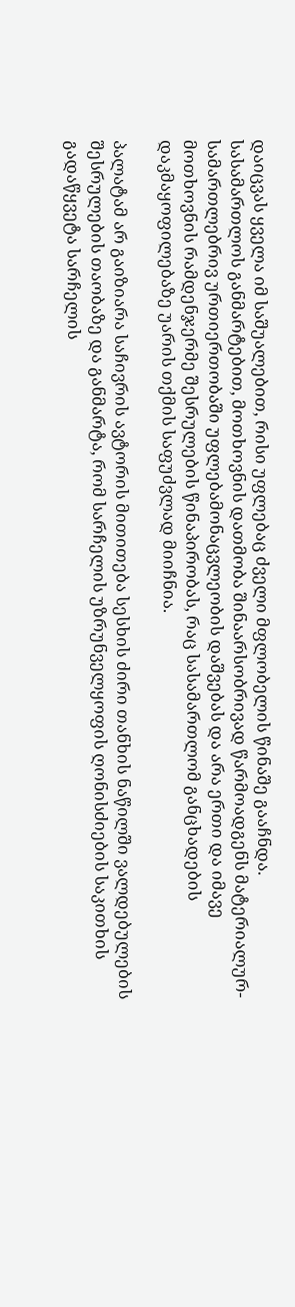დაიცვას ყველა იმ საშუალებით, რისი უფლებაც ძველი მფლობელის წინაშე გააჩნდა. სასამართლოს განმარტებით, მოთხოვნის დათმობა შინაარსობრივად წარმოადგენს მატერიალურ-სამართლებრივ ურთიერთობაში უფლებამონაცვლეობის დაშვებას და არა ერთი და იმავე მოთხოვნის რამდენჯერმე შესრულების წინაპირობას, რაც სასამართლომ განცხადების დაკმაყოფილებაზე უარის თქმის საფუძვლად მიიჩნია.

პალატამ არ გაიზიარა საჩივრის ავტორის მითითება სესხის ძირი თანხის ნაწილში ვალდებულების შესრულების თაობაზე და განმარტა, რომ სარჩელის უზრუნველყოფის ღონისძიების საკითხის გადაწყვეტა სარჩელის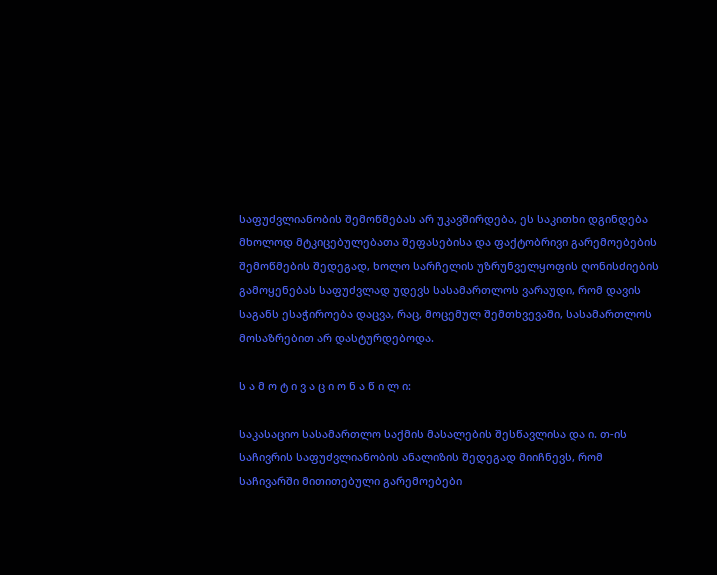საფუძვლიანობის შემოწმებას არ უკავშირდება, ეს საკითხი დგინდება მხოლოდ მტკიცებულებათა შეფასებისა და ფაქტობრივი გარემოებების შემოწმების შედეგად, ხოლო სარჩელის უზრუნველყოფის ღონისძიების გამოყენებას საფუძვლად უდევს სასამართლოს ვარაუდი, რომ დავის საგანს ესაჭიროება დაცვა, რაც, მოცემულ შემთხვევაში, სასამართლოს მოსაზრებით არ დასტურდებოდა.

ს ა მ ო ტ ი ვ ა ც ი ო ნ ა წ ი ლ ი:

საკასაციო სასამართლო საქმის მასალების შესწავლისა და ი. თ-ის საჩივრის საფუძვლიანობის ანალიზის შედეგად მიიჩნევს, რომ საჩივარში მითითებული გარემოებები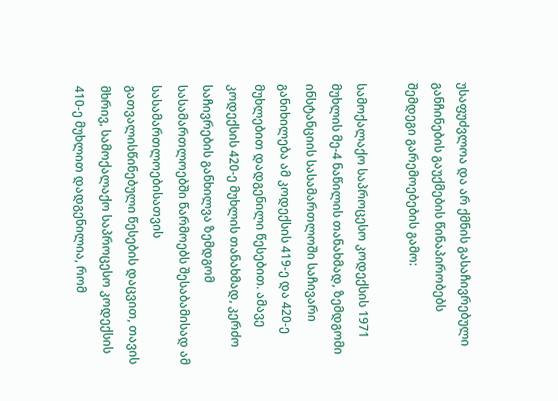უსაფუძვლოა და არ ქმნის გასაჩივრებული განჩინების გაუქმების წინაპირობებს შემდეგი გარემოებების გამო:

სამოქალაქო საპროცესო კოდექსის 1971 მუხლის მე-4 ნაწილის თანახმად, ზემდგომი ინსტანციის სასამართლოში საჩივარი განიხილება ამ კოდექსის 419-ე და 420-ე მუხლებით დადგენილი წესებით. ამავე კოდექსის 420-ე მუხლის თანახმად, კერძო საჩივრების განხილვა ზემდგომ სასამართლოებში წარმოებს შესაბამისად ამ სასამართლოებისათვის გათვალისწინებული წესების დაცვით, თავის მხრივ, სამოქალაქო საპროცესო კოდექსის 410-ე მუხლით დადგენილია, რომ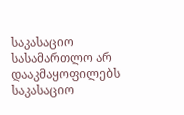საკასაციო სასამართლო არ დააკმაყოფილებს საკასაციო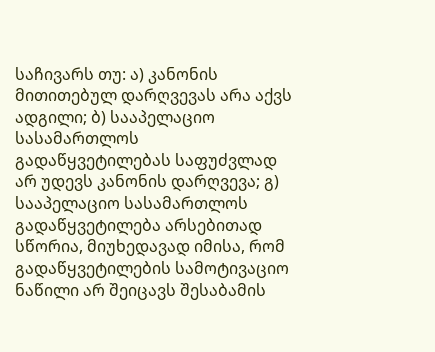საჩივარს თუ: ა) კანონის მითითებულ დარღვევას არა აქვს ადგილი; ბ) სააპელაციო სასამართლოს გადაწყვეტილებას საფუძვლად არ უდევს კანონის დარღვევა; გ) სააპელაციო სასამართლოს გადაწყვეტილება არსებითად სწორია, მიუხედავად იმისა, რომ გადაწყვეტილების სამოტივაციო ნაწილი არ შეიცავს შესაბამის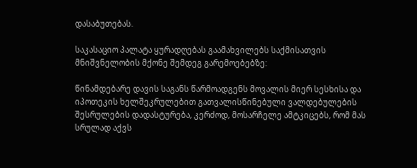დასაბუთებას.

საკასაციო პალატა ყურადღებას გაამახვილებს საქმისათვის მნიშვნელობის მქონე შემდეგ გარემოებებზე:

წინამდებარე დავის საგანს წარმოადგენს მოვალის მიერ სესხისა და იპოთეკის ხელშეკრულებით გათვალისწინებული ვალდებულების შესრულების დადასტურება, კერძოდ, მოსარჩელე ამტკიცებს, რომ მას სრულად აქვს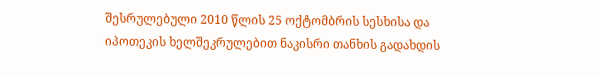შესრულებული 2010 წლის 25 ოქტომბრის სესხისა და იპოთეკის ხელშეკრულებით ნაკისრი თანხის გადახდის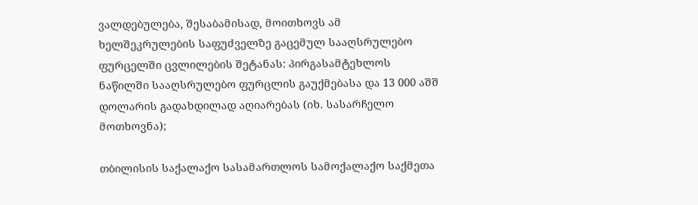ვალდებულება, შესაბამისად, მოითხოვს ამ ხელშეკრულების საფუძველზე გაცემულ სააღსრულებო ფურცელში ცვლილების შეტანას: პირგასამტეხლოს ნაწილში სააღსრულებო ფურცლის გაუქმებასა და 13 000 აშშ დოლარის გადახდილად აღიარებას (იხ. სასარჩელო მოთხოვნა);

თბილისის საქალაქო სასამართლოს სამოქალაქო საქმეთა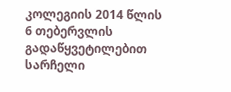კოლეგიის 2014 წლის 6 თებერვლის გადაწყვეტილებით სარჩელი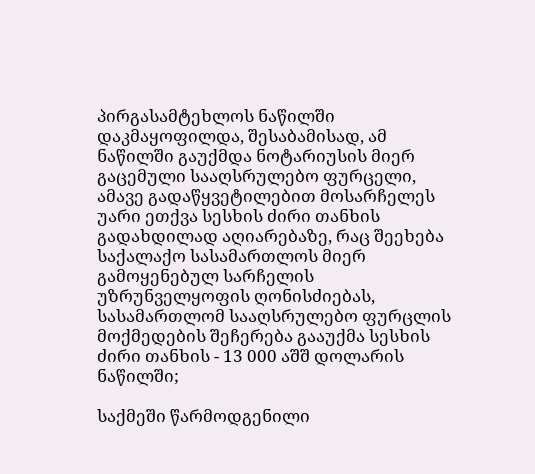პირგასამტეხლოს ნაწილში დაკმაყოფილდა, შესაბამისად, ამ ნაწილში გაუქმდა ნოტარიუსის მიერ გაცემული სააღსრულებო ფურცელი, ამავე გადაწყვეტილებით მოსარჩელეს უარი ეთქვა სესხის ძირი თანხის გადახდილად აღიარებაზე, რაც შეეხება საქალაქო სასამართლოს მიერ გამოყენებულ სარჩელის უზრუნველყოფის ღონისძიებას, სასამართლომ სააღსრულებო ფურცლის მოქმედების შეჩერება გააუქმა სესხის ძირი თანხის - 13 000 აშშ დოლარის ნაწილში;

საქმეში წარმოდგენილი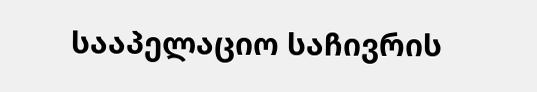სააპელაციო საჩივრის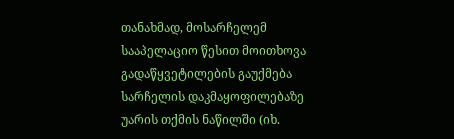თანახმად, მოსარჩელემ სააპელაციო წესით მოითხოვა გადაწყვეტილების გაუქმება სარჩელის დაკმაყოფილებაზე უარის თქმის ნაწილში (იხ.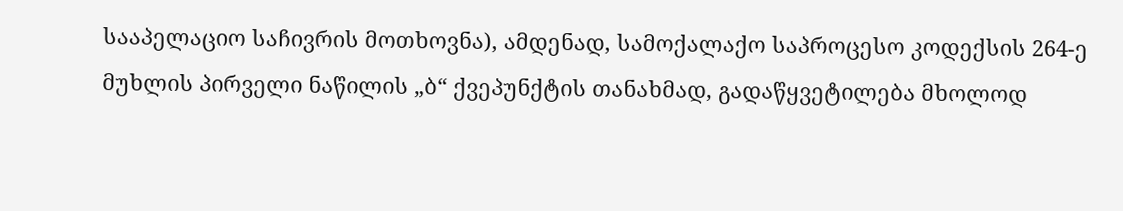სააპელაციო საჩივრის მოთხოვნა), ამდენად, სამოქალაქო საპროცესო კოდექსის 264-ე მუხლის პირველი ნაწილის „ბ“ ქვეპუნქტის თანახმად, გადაწყვეტილება მხოლოდ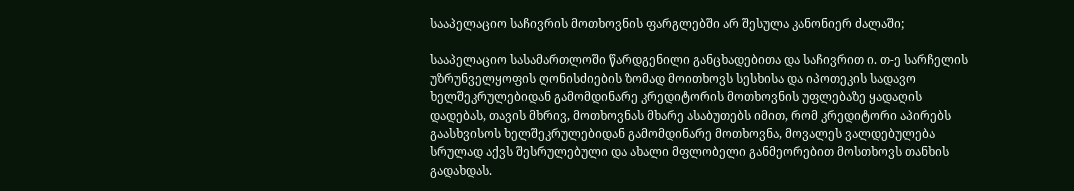სააპელაციო საჩივრის მოთხოვნის ფარგლებში არ შესულა კანონიერ ძალაში;

სააპელაციო სასამართლოში წარდგენილი განცხადებითა და საჩივრით ი. თ-ე სარჩელის უზრუნველყოფის ღონისძიების ზომად მოითხოვს სესხისა და იპოთეკის სადავო ხელშეკრულებიდან გამომდინარე კრედიტორის მოთხოვნის უფლებაზე ყადაღის დადებას, თავის მხრივ, მოთხოვნას მხარე ასაბუთებს იმით, რომ კრედიტორი აპირებს გაასხვისოს ხელშეკრულებიდან გამომდინარე მოთხოვნა, მოვალეს ვალდებულება სრულად აქვს შესრულებული და ახალი მფლობელი განმეორებით მოსთხოვს თანხის გადახდას.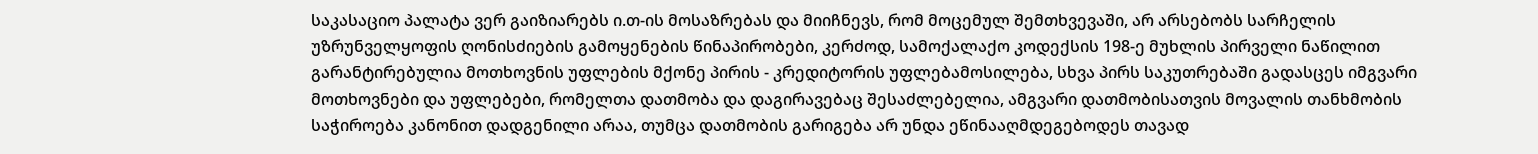საკასაციო პალატა ვერ გაიზიარებს ი.თ-ის მოსაზრებას და მიიჩნევს, რომ მოცემულ შემთხვევაში, არ არსებობს სარჩელის უზრუნველყოფის ღონისძიების გამოყენების წინაპირობები, კერძოდ, სამოქალაქო კოდექსის 198-ე მუხლის პირველი ნაწილით გარანტირებულია მოთხოვნის უფლების მქონე პირის - კრედიტორის უფლებამოსილება, სხვა პირს საკუთრებაში გადასცეს იმგვარი მოთხოვნები და უფლებები, რომელთა დათმობა და დაგირავებაც შესაძლებელია, ამგვარი დათმობისათვის მოვალის თანხმობის საჭიროება კანონით დადგენილი არაა, თუმცა დათმობის გარიგება არ უნდა ეწინააღმდეგებოდეს თავად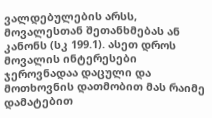ვალდებულების არსს, მოვალესთან შეთანხმებას ან კანონს (სკ 199.1). ასეთ დროს მოვალის ინტერესები ჯეროვნადაა დაცული და მოთხოვნის დათმობით მას რაიმე დამატებით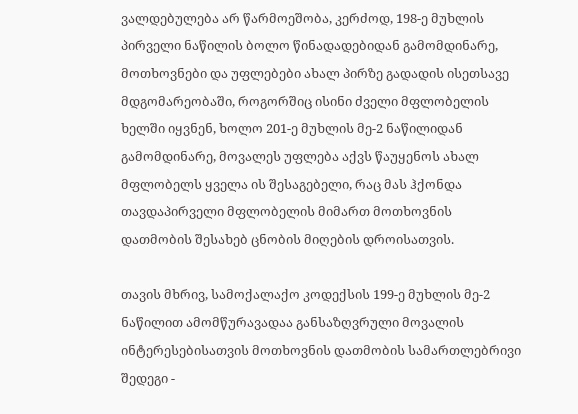ვალდებულება არ წარმოეშობა, კერძოდ, 198-ე მუხლის პირველი ნაწილის ბოლო წინადადებიდან გამომდინარე, მოთხოვნები და უფლებები ახალ პირზე გადადის ისეთსავე მდგომარეობაში, როგორშიც ისინი ძველი მფლობელის ხელში იყვნენ, ხოლო 201-ე მუხლის მე-2 ნაწილიდან გამომდინარე, მოვალეს უფლება აქვს წაუყენოს ახალ მფლობელს ყველა ის შესაგებელი, რაც მას ჰქონდა თავდაპირველი მფლობელის მიმართ მოთხოვნის დათმობის შესახებ ცნობის მიღების დროისათვის.

თავის მხრივ, სამოქალაქო კოდექსის 199-ე მუხლის მე-2 ნაწილით ამომწურავადაა განსაზღვრული მოვალის ინტერესებისათვის მოთხოვნის დათმობის სამართლებრივი შედეგი -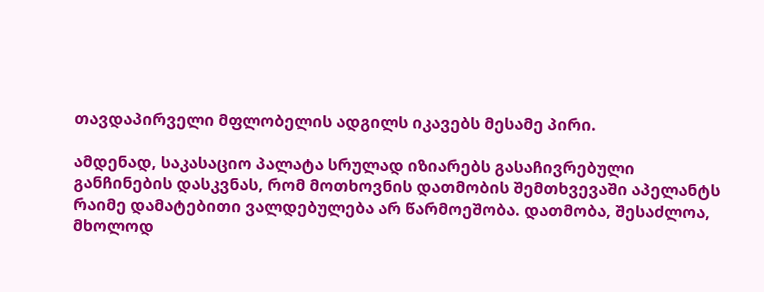თავდაპირველი მფლობელის ადგილს იკავებს მესამე პირი.

ამდენად, საკასაციო პალატა სრულად იზიარებს გასაჩივრებული განჩინების დასკვნას, რომ მოთხოვნის დათმობის შემთხვევაში აპელანტს რაიმე დამატებითი ვალდებულება არ წარმოეშობა. დათმობა, შესაძლოა, მხოლოდ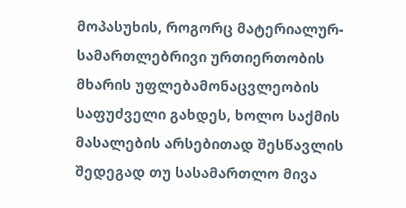მოპასუხის, როგორც მატერიალურ-სამართლებრივი ურთიერთობის მხარის უფლებამონაცვლეობის საფუძველი გახდეს, ხოლო საქმის მასალების არსებითად შესწავლის შედეგად თუ სასამართლო მივა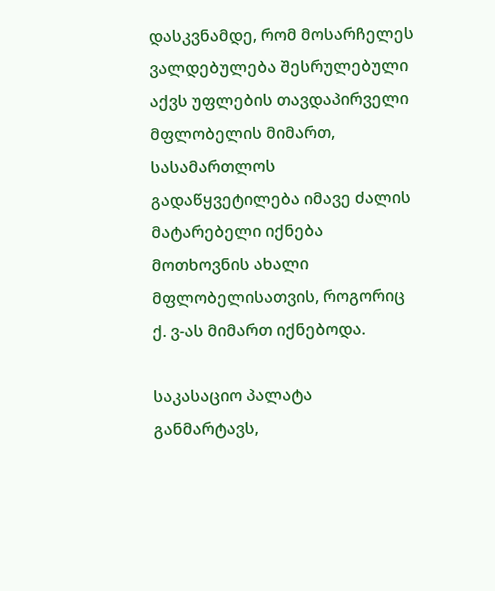დასკვნამდე, რომ მოსარჩელეს ვალდებულება შესრულებული აქვს უფლების თავდაპირველი მფლობელის მიმართ, სასამართლოს გადაწყვეტილება იმავე ძალის მატარებელი იქნება მოთხოვნის ახალი მფლობელისათვის, როგორიც ქ. ვ-ას მიმართ იქნებოდა.

საკასაციო პალატა განმარტავს,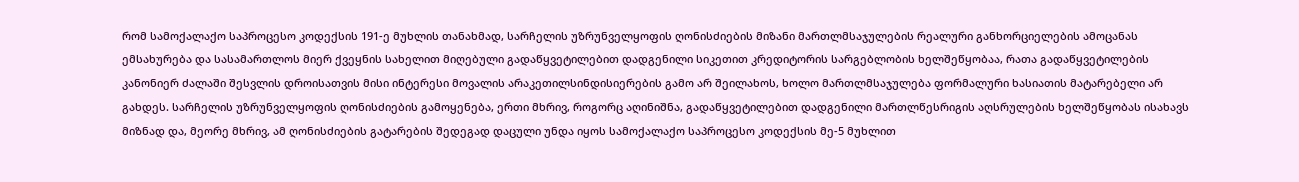რომ სამოქალაქო საპროცესო კოდექსის 191-ე მუხლის თანახმად, სარჩელის უზრუნველყოფის ღონისძიების მიზანი მართლმსაჯულების რეალური განხორციელების ამოცანას ემსახურება და სასამართლოს მიერ ქვეყნის სახელით მიღებული გადაწყვეტილებით დადგენილი სიკეთით კრედიტორის სარგებლობის ხელშეწყობაა, რათა გადაწყვეტილების კანონიერ ძალაში შესვლის დროისათვის მისი ინტერესი მოვალის არაკეთილსინდისიერების გამო არ შეილახოს, ხოლო მართლმსაჯულება ფორმალური ხასიათის მატარებელი არ გახდეს. სარჩელის უზრუნველყოფის ღონისძიების გამოყენება, ერთი მხრივ, როგორც აღინიშნა, გადაწყვეტილებით დადგენილი მართლწესრიგის აღსრულების ხელშეწყობას ისახავს მიზნად და, მეორე მხრივ, ამ ღონისძიების გატარების შედეგად დაცული უნდა იყოს სამოქალაქო საპროცესო კოდექსის მე-5 მუხლით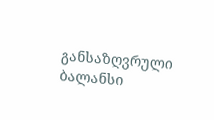განსაზღვრული ბალანსი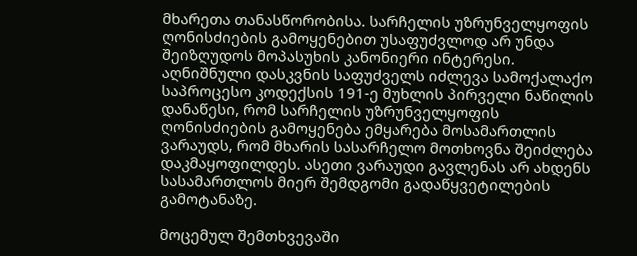მხარეთა თანასწორობისა. სარჩელის უზრუნველყოფის ღონისძიების გამოყენებით უსაფუძვლოდ არ უნდა შეიზღუდოს მოპასუხის კანონიერი ინტერესი. აღნიშნული დასკვნის საფუძველს იძლევა სამოქალაქო საპროცესო კოდექსის 191-ე მუხლის პირველი ნაწილის დანაწესი, რომ სარჩელის უზრუნველყოფის ღონისძიების გამოყენება ემყარება მოსამართლის ვარაუდს, რომ მხარის სასარჩელო მოთხოვნა შეიძლება დაკმაყოფილდეს. ასეთი ვარაუდი გავლენას არ ახდენს სასამართლოს მიერ შემდგომი გადაწყვეტილების გამოტანაზე.

მოცემულ შემთხვევაში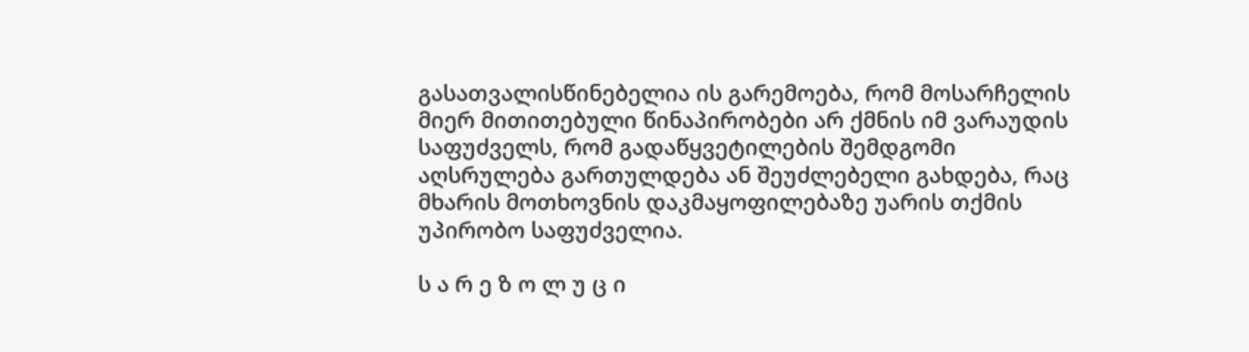გასათვალისწინებელია ის გარემოება, რომ მოსარჩელის მიერ მითითებული წინაპირობები არ ქმნის იმ ვარაუდის საფუძველს, რომ გადაწყვეტილების შემდგომი აღსრულება გართულდება ან შეუძლებელი გახდება, რაც მხარის მოთხოვნის დაკმაყოფილებაზე უარის თქმის უპირობო საფუძველია.

ს ა რ ე ზ ო ლ უ ც ი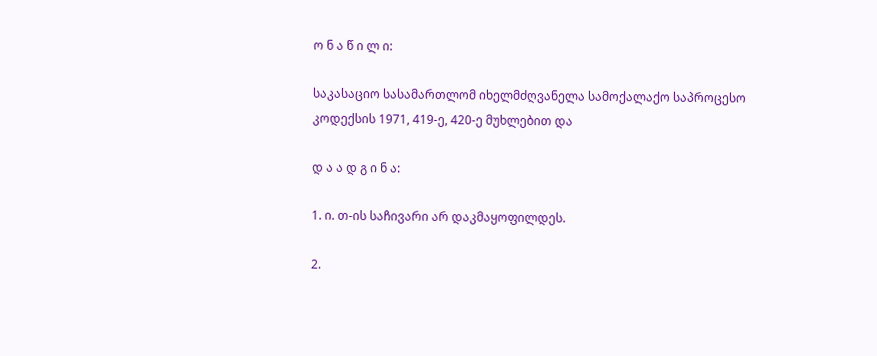ო ნ ა წ ი ლ ი:

საკასაციო სასამართლომ იხელმძღვანელა სამოქალაქო საპროცესო კოდექსის 1971, 419-ე, 420-ე მუხლებით და

დ ა ა დ გ ი ნ ა:

1. ი. თ-ის საჩივარი არ დაკმაყოფილდეს.

2.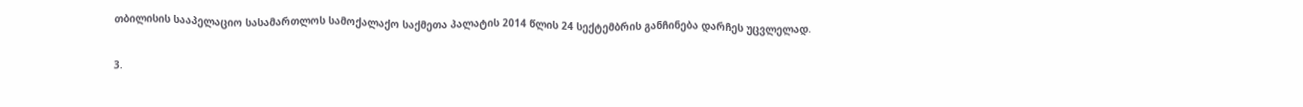თბილისის სააპელაციო სასამართლოს სამოქალაქო საქმეთა პალატის 2014 წლის 24 სექტემბრის განჩინება დარჩეს უცვლელად.

3.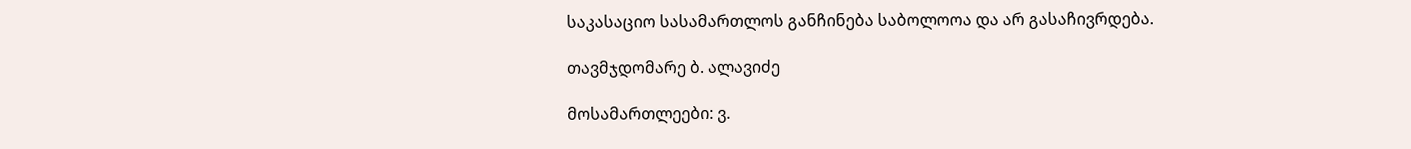საკასაციო სასამართლოს განჩინება საბოლოოა და არ გასაჩივრდება.

თავმჯდომარე ბ. ალავიძე

მოსამართლეები: ვ.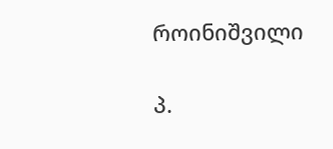როინიშვილი

პ.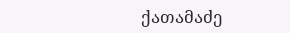ქათამაძე